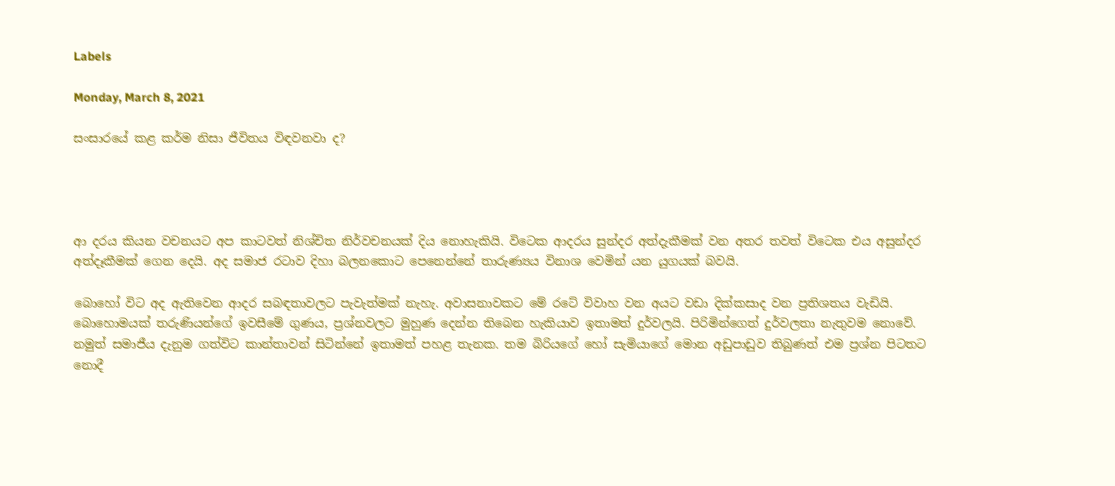Labels

Monday, March 8, 2021

සංසාරයේ කළ කර්ම නිසා ජීවිතය විඳවනවා ද?




ආ දරය කියන වචනයට අප කාටවත් නිශ්චිත නිර්වචනයක් දිය නොහැකියි. විටෙක ආදරය සුන්දර අත්දැකීමක් වන අතර තවත් විටෙක එය අසුන්දර අත්දෑකීමක් ගෙන දෙයි. අද සමාජ රටාව දිහා බලනකොට පෙනෙන්නේ තාරුණ්‍යය විනාශ වෙමින් යන යුගයක් බවයි.

බොහෝ විට අද ඇතිවෙන ආදර සබඳතාවලට පැවැත්මක් නැහැ. අවාසනාවකට මේ රටේ විවාහ වන අයට වඩා දික්කසාද වන ප්‍රතිශතය වැඩියි. බොහොමයක් තරුණියන්ගේ ඉවසීමේ ගුණය, ප්‍රශ්නවලට මුහුණ දෙන්න තිබෙන හැකියාව ඉතාමත් දුර්වලයි. පිරිමින්ගෙත් දුර්වලතා නැතුවම නොවේ. නමුත් සමාජීය දැනුම ගත්විට කාන්තාවන් සිටින්නේ ඉතාමත් පහළ තැනක. තම බිරියගේ හෝ සැමියාගේ මොන අඩුපාඩුව තිබුණත් එම ප්‍රශ්න පිටතට නොදී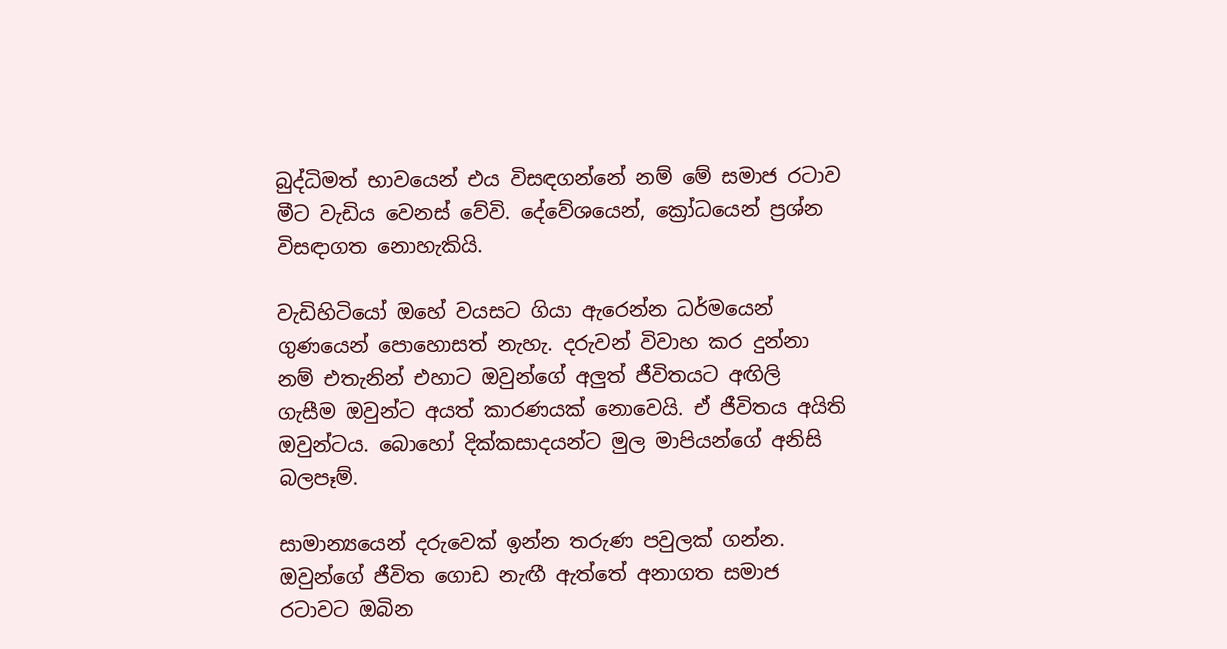බුද්ධිමත් භාවයෙන් එය විසඳගන්නේ නම් මේ සමාජ රටාව මීට වැඩිය වෙනස් වේවි. දේවේශයෙන්, ක්‍රෝධයෙන් ප්‍රශ්න විසඳාගත නොහැකියි.

වැඩිහිටියෝ ඔහේ වයසට ගියා ඇරෙන්න ධර්මයෙන් ගුණයෙන් පොහොසත් නැහැ. දරුවන් විවාහ කර දුන්නා නම් එතැනින් එහාට ඔවුන්ගේ අලුත් ජීවිතයට අඟිලි ගැසීම ඔවුන්ට අයත් කාරණයක් නොවෙයි. ඒ ජීවිතය අයිති ඔවුන්ටය. බොහෝ දික්කසාදයන්ට මුල මාපියන්ගේ අනිසි බලපෑම්.

සාමාන්‍යයෙන් දරුවෙක් ඉන්න තරුණ පවුලක් ගන්න. ඔවුන්ගේ ජීවිත ගොඩ නැඟී ඇත්තේ අනාගත සමාජ රටාවට ඔබින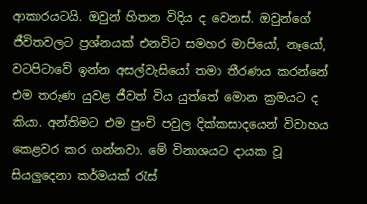ආකාරයටයි. ඔවුන් හිතන විදිය ද වෙනස්. ඔවුන්ගේ ජීවිතවලට ප්‍රශ්නයක් එනවිට සමහර මාපියෝ, නෑයෝ, වටපිටාවේ ඉන්න අසල්වැසියෝ තමා තීරණය කරන්නේ එම තරුණ යුවළ ජීවත් විය යුත්තේ මොන ක්‍රමයට ද කියා. අන්තිමට එම පුංචි පවුල දික්කසාදයෙන් විවාහය කෙළවර කර ගන්නවා. මේ විනාශයට දායක වූ සියලුදෙනා කර්මයක් රැස්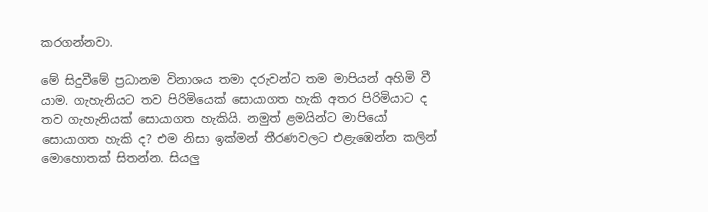කරගන්නවා.

මේ සිදුවීමේ ප්‍රධානම විනාශය තමා දරුවන්ට තම මාපියන් අහිමි වී යාම. ගැහැනියට තව පිරිමියෙක් සොයාගත හැකි අතර පිරිමියාට ද තව ගැහැනියක් සොයාගත හැකියි. නමුත් ළමයින්ට මාපියෝ සොයාගත හැකි ද? එම නිසා ඉක්මන් තීරණවලට එළැඹෙන්න කලින් මොහොතක් සිතන්න. සියලු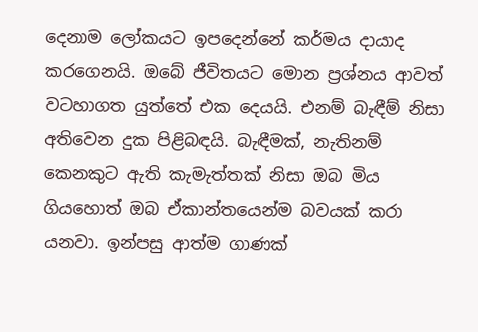දෙනාම ලෝකයට ඉපදෙන්නේ කර්මය දායාද කරගෙනයි. ඔබේ ජීවිතයට මොන ප්‍රශ්නය ආවත් වටහාගත යුත්තේ එක දෙයයි. එනම් බැඳීම් නිසා අතිවෙන දුක පිළිබඳයි. බැඳීමක්, නැතිනම් කෙනකුට ඇති කැමැත්තක් නිසා ඔබ මිය ගියහොත් ඔබ ඒකාන්තයෙන්ම බවයක් කරා යනවා. ඉන්පසු ආත්ම ගාණක්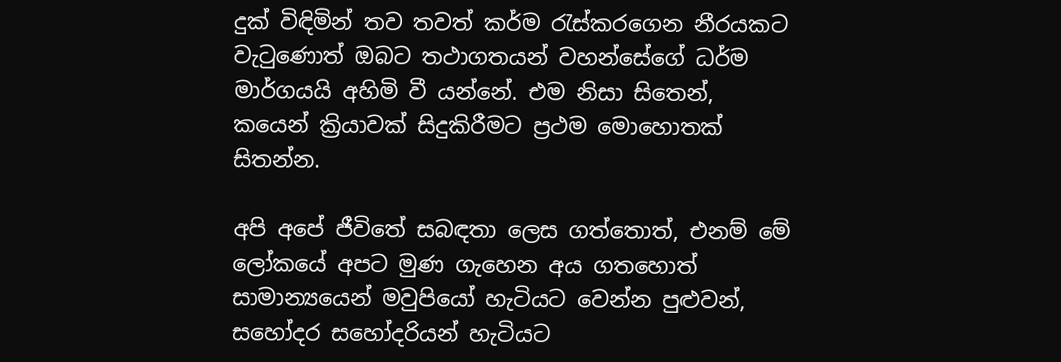දුක් විඳිමින් තව තවත් කර්ම රැස්කරගෙන නීරයකට වැටුණොත් ඔබට තථාගතයන් වහන්සේගේ ධර්ම මාර්ගයයි අහිමි වී යන්නේ. එම නිසා සිතෙන්, කයෙන් ක්‍රියාවක් සිදුකිරීමට ප්‍රථම මොහොතක් සිතන්න.

අපි අපේ ජීවිතේ සබඳතා ලෙස ගත්තොත්, එනම් මේ ලෝකයේ අපට මුණ ගැහෙන අය ගතහොත් සාමාන්‍යයෙන් මවුපියෝ හැටියට වෙන්න පුළුවන්, සහෝදර සහෝදරියන් හැටියට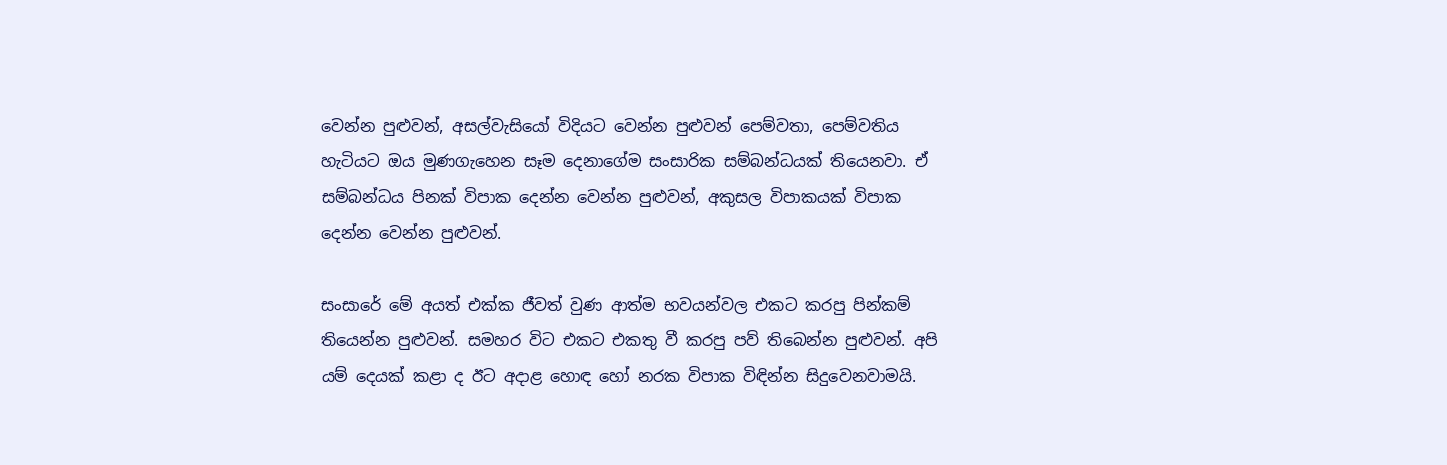වෙන්න පුළුවන්, අසල්වැසියෝ විදියට වෙන්න පුළුවන් පෙම්වතා, පෙම්වතිය හැටියට ඔය මුණගැහෙන සෑම දෙනාගේම සංසාරික සම්බන්ධයක් තියෙනවා. ඒ සම්බන්ධය පිනක් විපාක දෙන්න වෙන්න පුළුවන්, අකුසල විපාකයක් විපාක දෙන්න වෙන්න පුළුවන්.

සංසාරේ මේ අයත් එක්ක ජීවත් වුණ ආත්ම භවයන්වල එකට කරපු පින්කම් තියෙන්න පුළුවන්. සමහර විට එකට එකතු වී කරපු පව් තිබෙන්න පුළුවන්. අපි යම් දෙයක් කළා ද ඊට අදාළ හොඳ හෝ නරක විපාක විඳින්න සිදුවෙනවාමයි.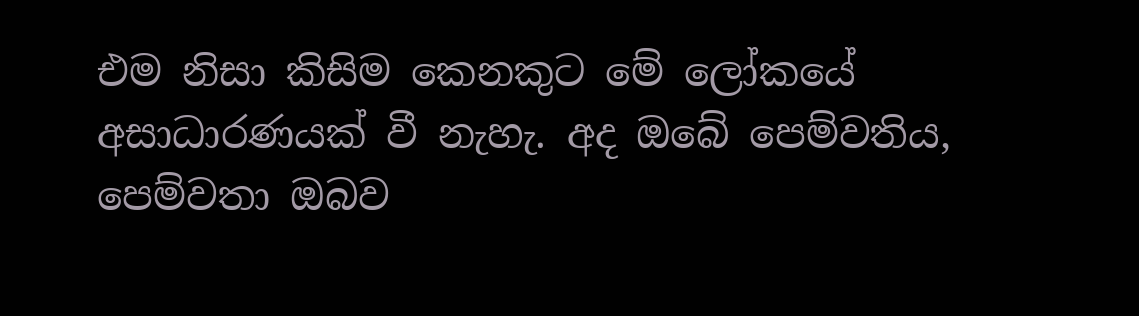එම නිසා කිසිම කෙනකුට මේ ලෝකයේ අසාධාරණයක් වී නැහැ. අද ඔබේ පෙම්වතිය, පෙම්වතා ඔබව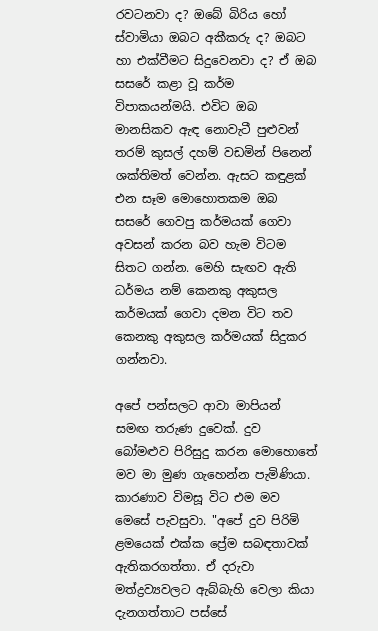රවටනවා ද? ඔබේ බිරිය හෝ ස්වාමියා ඔබට අකීකරු ද? ඔබට හා එක්වීමට සිදුවෙනවා ද? ඒ ඔබ සසරේ කළා වූ කර්ම විපාකයන්මයි. එවිට ඔබ මානසිකව ඇඳ නොවැටී පුළුවන් තරම් කුසල් දහම් වඩමින් පිනෙන් ශක්තිමත් වෙන්න. ඇසට කඳුළක් එන සෑම මොහොතකම ඔබ සසරේ ගෙවපු කර්මයක් ගෙවා අවසන් කරන බව හැම විටම සිතට ගන්න. මෙහි සැඟව ඇති ධර්මය නම් කෙනකු අකුසල කර්මයක් ගෙවා දමන විට තව කෙනකු අකුසල කර්මයක් සිදුකර ගන්නවා.

අපේ පන්සලට ආවා මාපියන් සමඟ තරුණ දුවෙක්. දුව බෝමළුව පිරිසුදු කරන මොහොතේ මව මා මුණ ගැහෙන්න පැමිණියා. කාරණාව විමසූ විට එම මව මෙසේ පැවසුවා. "අපේ දුව පිරිමි ළමයෙක් එක්ක ප්‍රේම සබඳතාවක් ඇතිකරගත්තා. ඒ දරුවා මත්ද්‍රව්‍යවලට ඇබ්බැහි වෙලා කියා දැනගත්තාට පස්සේ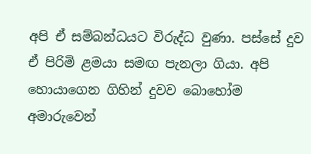අපි ඒ සම්බන්ධයට විරුද්ධ වුණා. පස්සේ දුව ඒ පිරිමි ළමයා සමඟ පැනලා ගියා. අපි හොයාගෙන ගිහින් දුවව බොහෝම අමාරුවෙන්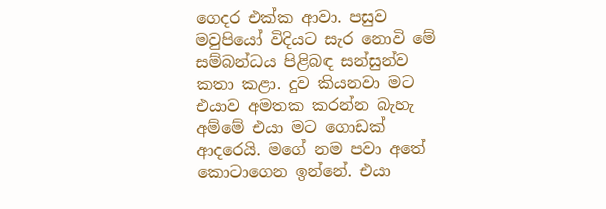ගෙදර එක්ක ආවා. පසුව මවුපියෝ විදියට සැර නොවි මේ සම්බන්ධය පිළිබඳ සන්සුන්ව කතා කළා. දුව කියනවා මට එයාව අමතක කරන්න බැහැ අම්මේ එයා මට ගොඩක් ආදරෙයි. මගේ නම පවා අතේ කොටාගෙන ඉන්නේ. එයා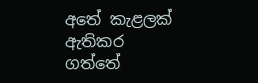අතේ කැළලක් ඇතිකර ගත්තේ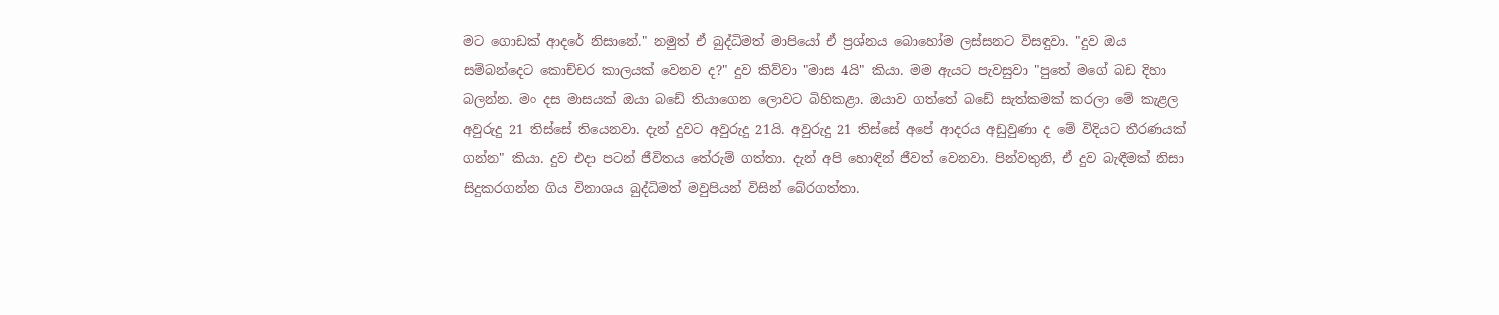මට ගොඩක් ආදරේ නිසානේ." නමුත් ඒ බුද්ධිමත් මාපියෝ ඒ ප්‍රශ්නය බොහෝම ලස්සනට විසඳුවා. "දුව ඔය සම්බන්දෙට කොච්චර කාලයක් වෙනව ද?" දුව කිව්වා "මාස 4යි" කියා. මම ඇයට පැවසුවා "පුතේ මගේ බඩ දිහා බලන්න. මං දස මාසයක් ඔයා බඩේ තියාගෙන ලොවට බිහිකළා. ඔයාව ගත්තේ බඩේ සැත්කමක් කරලා මේ කැළල අවුරුදු 21 තිස්සේ තියෙනවා. දැන් දුවට අවුරුදු 21යි. අවුරුදු 21 තිස්සේ අපේ ආදරය අඩුවුණා ද මේ විදියට තීරණයක් ගන්න" කියා. දුව එදා පටන් ජීවිතය තේරුම් ගත්තා. දැන් අපි හොඳින් ජීවත් වෙනවා. පින්වතුනි, ඒ දුව බැඳීමක් නිසා සිදුකරගන්න ගිය විනාශය බුද්ධිමත් මවුපියන් විසින් බේරගත්තා.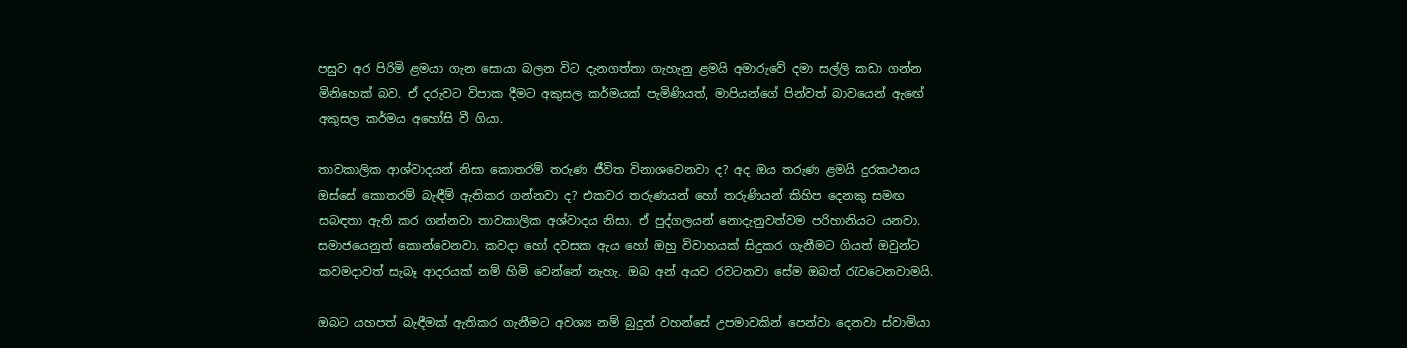පසුව අර පිරිමි ළමයා ගැන සොයා බලන විට දැනගත්තා ගැහැනු ළමයි අමාරුවේ දමා සල්ලි කඩා ගන්න මිනිහෙක් බව. ඒ දරුවට විපාක දීමට අකුසල කර්මයක් පැමිණියත්, මාපියන්ගේ පින්වත් බාවයෙන් ඇඟේ අකුසල කර්මය අහෝසි වී ගියා.

තාවකාලික ආශ්වාදයන් නිසා කොතරම් තරුණ ජීවිත විනාශවෙනවා ද? අද ඔය තරුණ ළමයි දුරකථනය ඔස්සේ කොතරම් බැඳීම් ඇතිකර ගන්නවා ද? එකවර තරුණයන් හෝ තරුණියන් කිහිප දෙනකු සමඟ සබඳතා ඇති කර ගන්නවා තාවකාලික අශ්වාදය නිසා. ඒ පුද්ගලයන් නොදැනුවත්වම පරිහානියට යනවා. සමාජයෙනුත් කොන්වෙනවා. කවදා හෝ දවසක ඇය හෝ ඔහු විවාහයක් සිදුකර ගැනීමට ගියත් ඔවුන්ට කවමදාවත් සැබෑ ආදරයක් නම් හිමි වෙන්නේ නැහැ. ඔබ අන් අයව රවටනවා සේම ඔබත් රැවටෙනවාමයි.

ඔබට යහපත් බැඳීමක් ඇතිකර ගැනීමට අවශ්‍ය නම් බුදුන් වහන්සේ උපමාවකින් පෙන්වා දෙනවා ස්වාමියා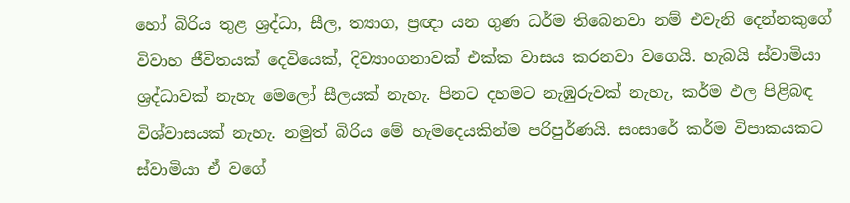හෝ බිරිය තුළ ශ්‍රද්ධා, සීල, ත්‍යාග, ප්‍රඥා යන ගුණ ධර්ම තිබෙනවා නම් එවැනි දෙන්නකුගේ විවාහ ජීවිතයක් දෙවියෙක්, දිව්‍යාංගනාවක් එක්ක වාසය කරනවා වගෙයි. හැබයි ස්වාමියා ශ්‍රද්ධාවක් නැහැ මෙලෝ සීලයක් නැහැ. පිනට දහමට නැඹුරුවක් නැහැ, කර්ම ඵල පිළිබඳ විශ්වාසයක් නැහැ. නමුත් බිරිය මේ හැමදෙයකින්ම පරිපුර්ණයි. සංසාරේ කර්ම විපාකයකට ස්වාමියා ඒ වගේ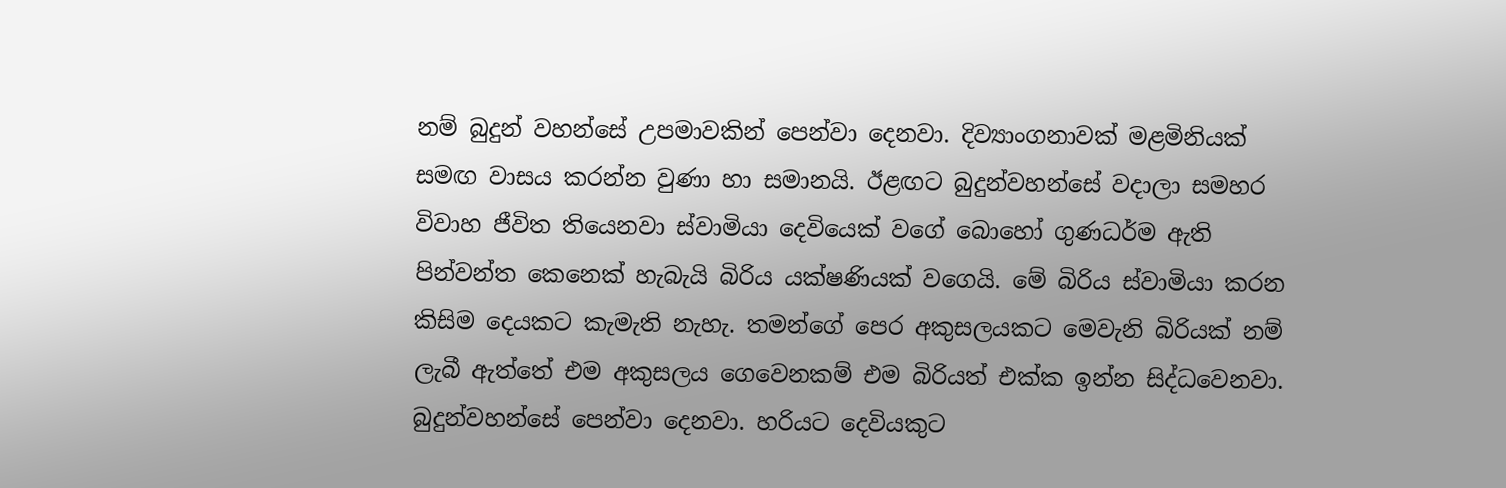නම් බුදුන් වහන්සේ උපමාවකින් පෙන්වා දෙනවා. දිව්‍යාංගනාවක් මළමිනියක් සමඟ වාසය කරන්න වුණා හා සමානයි. ඊළඟට බුදුන්වහන්සේ වදාලා සමහර විවාහ ජීවිත තියෙනවා ස්වාමියා දෙවියෙක් වගේ බොහෝ ගුණධර්ම ඇති පින්වන්ත කෙනෙක් හැබැයි බිරිය යක්ෂණියක් වගෙයි. මේ බිරිය ස්වාමියා කරන කිසිම දෙයකට කැමැති නැහැ. තමන්ගේ පෙර අකුසලයකට මෙවැනි බිරියක් නම් ලැබී ඇත්තේ එම අකුසලය ගෙවෙනකම් එම බිරියත් එක්ක ඉන්න සිද්ධවෙනවා. බුදුන්වහන්සේ පෙන්වා දෙනවා. හරියට දෙවියකුට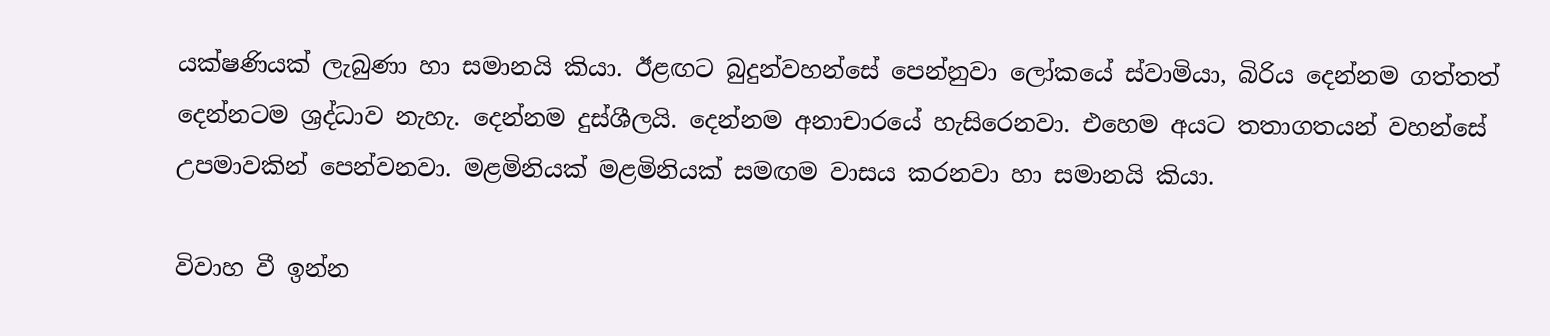යක්ෂණියක් ලැබුණා හා සමානයි කියා. ඊළඟට බුදුන්වහන්සේ පෙන්නුවා ලෝකයේ ස්වාමියා, බිරිය දෙන්නම ගත්තත් දෙන්නටම ශ්‍රද්ධාව නැහැ. දෙන්නම දුස්ශීලයි. දෙන්නම අනාචාරයේ හැසිරෙනවා. එහෙම අයට තතාගතයන් වහන්සේ උපමාවකින් පෙන්වනවා. මළමිනියක් මළමිනියක් සමඟම වාසය කරනවා හා සමානයි කියා.

විවාහ වී ඉන්න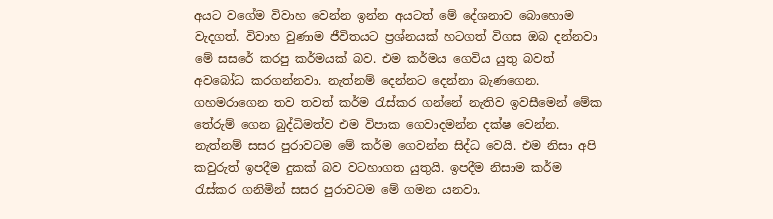අයට වගේම විවාහ වෙන්න ඉන්න අයටත් මේ දේශනාව බොහොම වැදගත්. විවාහ වුණාම ජීවිතයට ප්‍රශ්නයක් හටගත් විගස ඔබ දන්නවා මේ සසරේ කරපු කර්මයක් බව. එම කර්මය ගෙවිය යුතු බවත් අවබෝධ කරගන්නවා. නැත්නම් දෙන්නට දෙන්නා බැණගෙන. ගහමරාගෙන තව තවත් කර්ම රැස්කර ගන්නේ නැතිව ඉවසීමෙන් මේක තේරුම් ගෙන බුද්ධිමත්ව එම විපාක ගෙවාදමන්න දක්ෂ වෙන්න. නැත්නම් සසර පුරාවටම මේ කර්ම ගෙවන්න සිද්ධ වෙයි. එම නිසා අපි කවුරුත් ඉපදීම දුකක් බව වටහාගත යුතුයි. ඉපදීම නිසාම කර්ම රැස්කර ගනිමින් සසර පුරාවටම මේ ගමන යනවා.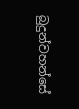බුදුන්වහන්සේ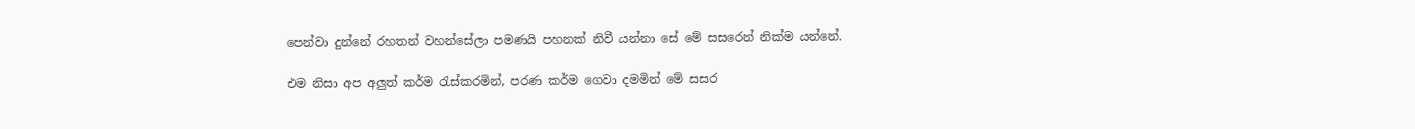පෙන්වා දුන්නේ රහතන් වහන්සේලා පමණයි පහනක් නිවී යන්නා සේ මේ සසරෙන් නික්ම යන්නේ.

එම නිසා අප අලුත් කර්ම රැස්කරමින්, පරණ කර්ම ගෙවා දමමින් මේ සසර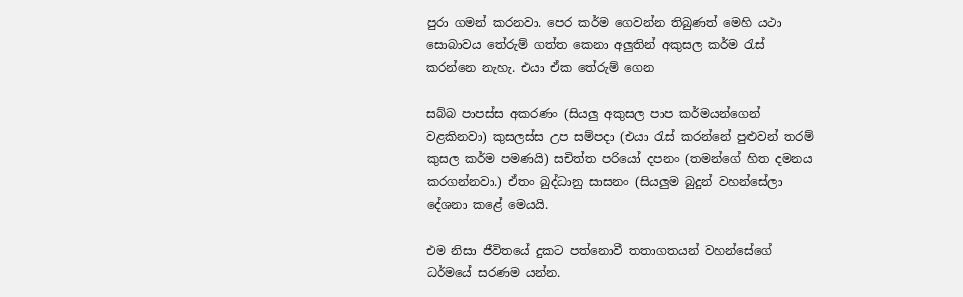පුරා ගමන් කරනවා. පෙර කර්ම ගෙවන්න තිබුණත් මෙහි යථා සොබාවය තේරුම් ගත්ත කෙනා අලුතින් අකුසල කර්ම රැස් කරන්නෙ නැහැ. එයා ඒක තේරුම් ගෙන

සබ්බ පාපස්ස අකරණං (සියලු අකුසල පාප කර්මයන්ගෙන් වළකිනවා) කුසලස්ස උප සම්පදා (එයා රැස් කරන්නේ පුළුවන් තරම් කුසල කර්ම පමණයි) සචිත්ත පරියෝ දපනං (තමන්ගේ හිත දමනය කරගන්නවා.) ඒතං බුද්ධානු සාසනං (සියලුම බුදුන් වහන්සේලා දේශනා කළේ මෙයයි.

එම නිසා ජීවිතයේ දුකට පත්නොවී තතාගතයන් වහන්සේගේ ධර්මයේ සරණම යන්න.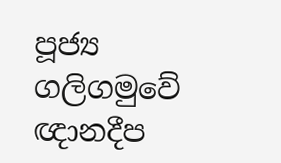පූජ්‍ය ගලිගමුවේ ඥානදීප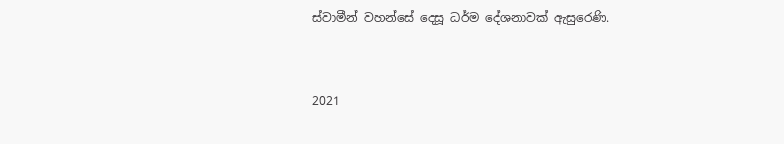ස්වාමීන් වහන්සේ දෙසූ ධර්ම දේශනාවක් ඇසුරෙණි.


2021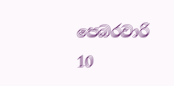පෙබරවාරි 10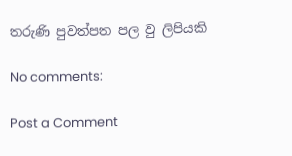තරුණි පුවත්පත පල වු ලිපියකි

No comments:

Post a Comment